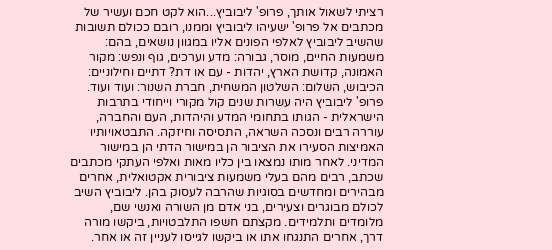רציתי לשאול אותך, פרופ' ליבוביץ...הוא לקט חכם ועשיר של מכתבים אל פרופ' ישעיהו ליבוביץ וממנו, רובם ככולם תשובות שהשיב ליבוביץ לאלפי הפונים אליו במגוון נושאים, בהם: משמעות החיים, מוסר, גבורה: מדע וערכים, גוף ונפש: מקור האמונה, קדושת הארץ, יהדות - עם או דת? דתיים וחילוניים: הכיבוש, השלום: השלטון המשחית, חברת השנור: ועוד ועוד. פרופ' ליבוביץ היה עשרות שנים קול מקורי וייחודי בתרבות הישראלית - הגותו בתחומי המדע והיהדות, העם והחברה, עוררה רבים ונסכה השראה, התסיסה וחיזקה. התבטאויותיו האמיצות הסעירו את הציבור הן במישור הדתי הן במישור המדיני. לאחר מותו נמצאו בין כליו מאות ואלפי העתקי מכתבים שכתב, רבים מהם בעלי משמעות ציבורית אקטואלית, אחרים מבהירים ומחדשים בסוגיות שהרבה לעסוק בהן. ליבוביץ השיב לכולם מבוגרים וצעירים, בני אדם מן השורה ואנשי שם, מלומדים ותלמידים. מקצתם חשפו התלבטויות, ביקשו מורה דרך, אחרים התנגחו אתו או ביקשו לגייסו לעניין זה או אחר.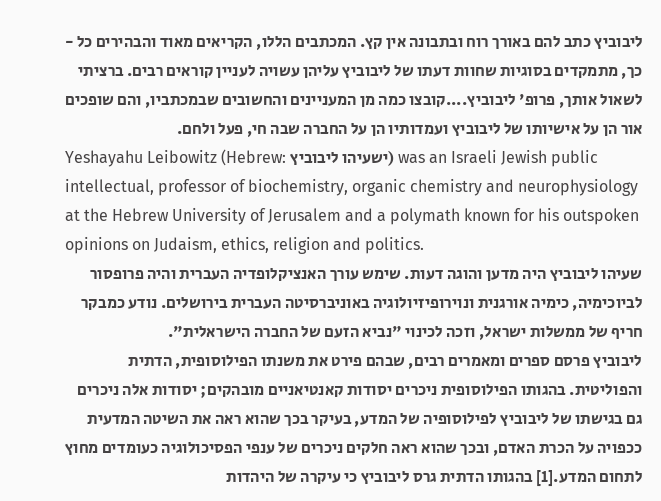ליבוביץ כתב להם באורך רוח ובתבונה אין קץ. המכתבים הללו, הקריאים מאוד והבהירים כל - כך, מתמקדים בסוגיות שחוות דעתו של ליבוביץ עליהן עשויה לעניין קוראים רבים. ברציתי לשאול אותך, פרופ' ליבוביץ....קובצו כמה מן המעניינים והחשובים שבמכתביו, והם שופכים אור הן על אישיותו של ליבוביץ ועמדותיו הן על החברה שבה חי, פעל ולחם.
Yeshayahu Leibowitz (Hebrew: ישעיהו ליבוביץ) was an Israeli Jewish public intellectual, professor of biochemistry, organic chemistry and neurophysiology at the Hebrew University of Jerusalem and a polymath known for his outspoken opinions on Judaism, ethics, religion and politics.
שעיהו ליבוביץ היה מדען והוגה דעות. שימש עורך האנציקלופדיה העברית והיה פרופסור לביוכימיה, כימיה אורגנית ונוירופיזיולוגיה באוניברסיטה העברית בירושלים. נודע כמבקר חריף של ממשלות ישראל, וזכה לכינוי "נביא הזעם של החברה הישראלית".
ליבוביץ פרסם ספרים ומאמרים רבים, שבהם פירט את משנתו הפילוסופית, הדתית והפוליטית. בהגותו הפילוסופית ניכרים יסודות קאנטיאניים מובהקים; יסודות אלה ניכרים גם בגישתו של ליבוביץ לפילוסופיה של המדע, בעיקר בכך שהוא ראה את השיטה המדעית ככפויה על הכרת האדם, ובכך שהוא ראה חלקים ניכרים של ענפי הפסיכולוגיה כעומדים מחוץ לתחום המדע.[1] בהגותו הדתית גרס ליבוביץ כי עיקרה של היהדות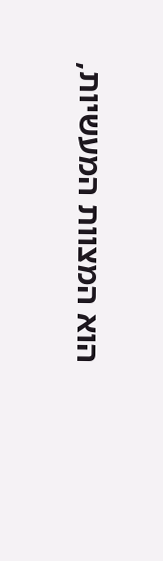הוא המצוות המעשיות,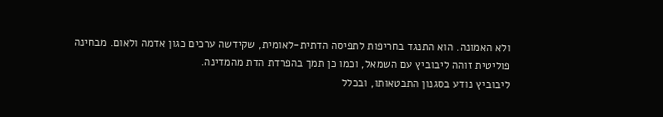ולא האמונה. הוא התנגד בחריפות לתפיסה הדתית-לאומית, שקידשה ערכים כגון אדמה ולאום. מבחינה פוליטית זוהה ליבוביץ עם השמאל, וכמו כן תמך בהפרדת הדת מהמדינה.
ליבוביץ נודע בסגנון התבטאותו, ובכלל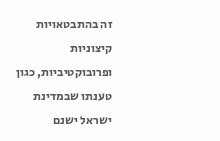זה בהתבטאויות קיצוניות ופרובוקטיביות, כגון טענתו שבמדינת ישראל ישנם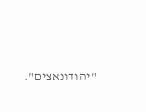"יהודונאצים".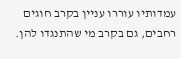עמדותיו עוררו עניין בקרב חוגים רחבים, גם בקרב מי שהתנגדו להן.